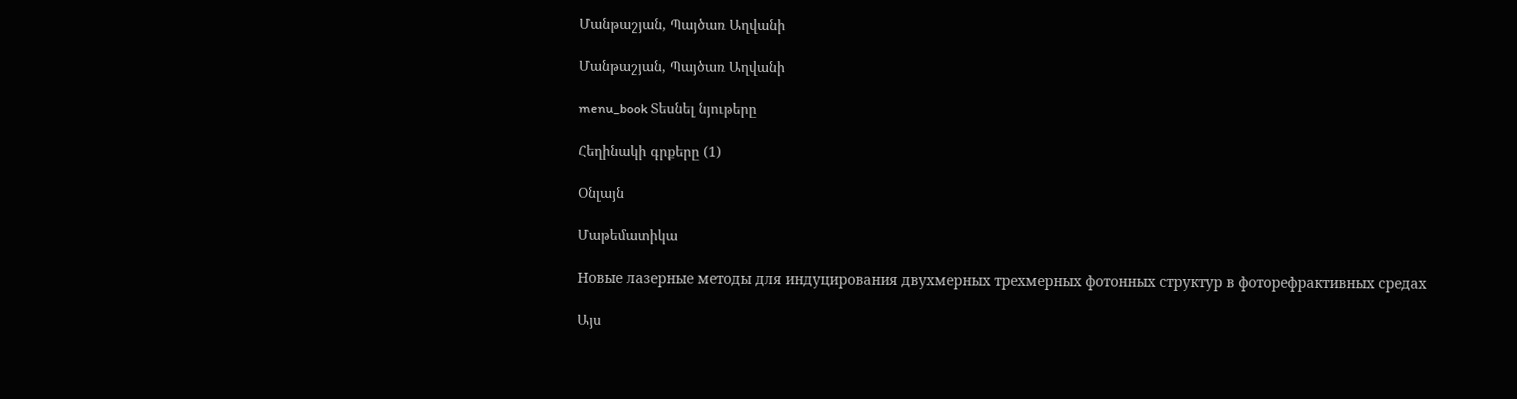Մանթաշյան, Պայծառ Աղվանի

Մանթաշյան, Պայծառ Աղվանի

menu_book Տեսնել նյութերը

Հեղինակի գրքերը (1)

Օնլայն

Մաթեմատիկա

Новые лазерные методы для индуцирования двухмерных трехмерных фотонных структур в фоторефрактивных средах

Այս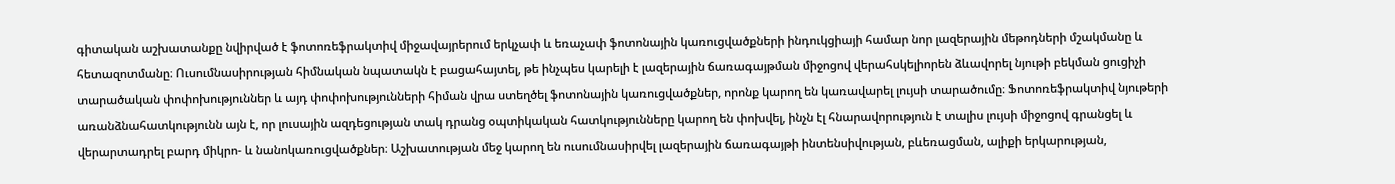գիտական աշխատանքը նվիրված է ֆոտոռեֆրակտիվ միջավայրերում երկչափ և եռաչափ ֆոտոնային կառուցվածքների ինդուկցիայի համար նոր լազերային մեթոդների մշակմանը և հետազոտմանը։ Ուսումնասիրության հիմնական նպատակն է բացահայտել, թե ինչպես կարելի է լազերային ճառագայթման միջոցով վերահսկելիորեն ձևավորել նյութի բեկման ցուցիչի տարածական փոփոխություններ և այդ փոփոխությունների հիման վրա ստեղծել ֆոտոնային կառուցվածքներ, որոնք կարող են կառավարել լույսի տարածումը։ Ֆոտոռեֆրակտիվ նյութերի առանձնահատկությունն այն է, որ լուսային ազդեցության տակ դրանց օպտիկական հատկությունները կարող են փոխվել, ինչն էլ հնարավորություն է տալիս լույսի միջոցով գրանցել և վերարտադրել բարդ միկրո- և նանոկառուցվածքներ։ Աշխատության մեջ կարող են ուսումնասիրվել լազերային ճառագայթի ինտենսիվության, բևեռացման, ալիքի երկարության,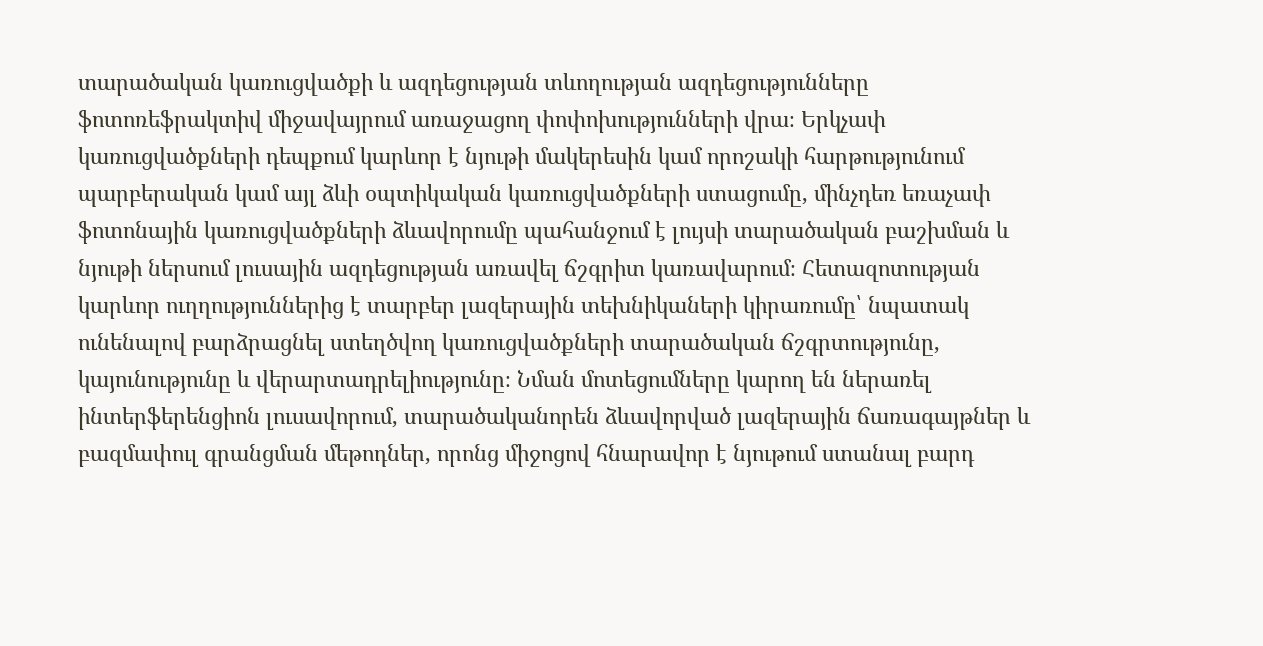տարածական կառուցվածքի և ազդեցության տևողության ազդեցությունները ֆոտոռեֆրակտիվ միջավայրում առաջացող փոփոխությունների վրա։ Երկչափ կառուցվածքների դեպքում կարևոր է նյութի մակերեսին կամ որոշակի հարթությունում պարբերական կամ այլ ձևի օպտիկական կառուցվածքների ստացումը, մինչդեռ եռաչափ ֆոտոնային կառուցվածքների ձևավորումը պահանջում է լույսի տարածական բաշխման և նյութի ներսում լուսային ազդեցության առավել ճշգրիտ կառավարում։ Հետազոտության կարևոր ուղղություններից է տարբեր լազերային տեխնիկաների կիրառումը՝ նպատակ ունենալով բարձրացնել ստեղծվող կառուցվածքների տարածական ճշգրտությունը, կայունությունը և վերարտադրելիությունը։ Նման մոտեցումները կարող են ներառել ինտերֆերենցիոն լուսավորում, տարածականորեն ձևավորված լազերային ճառագայթներ և բազմափուլ գրանցման մեթոդներ, որոնց միջոցով հնարավոր է նյութում ստանալ բարդ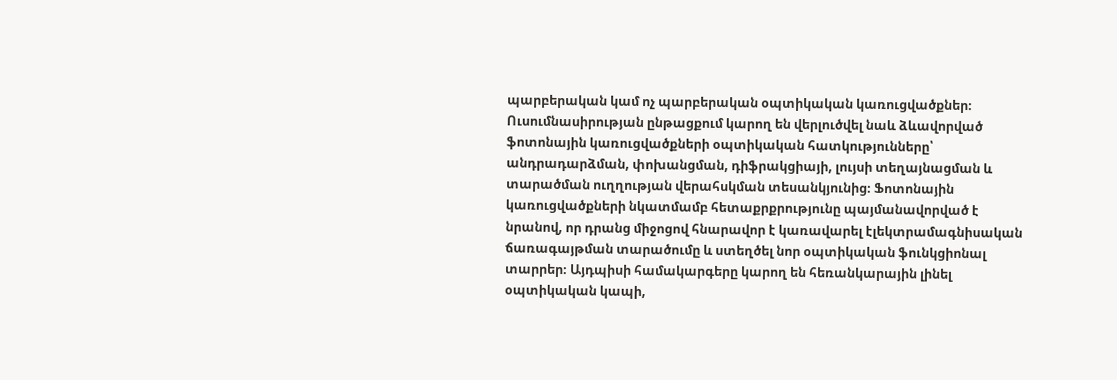պարբերական կամ ոչ պարբերական օպտիկական կառուցվածքներ։ Ուսումնասիրության ընթացքում կարող են վերլուծվել նաև ձևավորված ֆոտոնային կառուցվածքների օպտիկական հատկությունները՝ անդրադարձման, փոխանցման, դիֆրակցիայի, լույսի տեղայնացման և տարածման ուղղության վերահսկման տեսանկյունից։ Ֆոտոնային կառուցվածքների նկատմամբ հետաքրքրությունը պայմանավորված է նրանով, որ դրանց միջոցով հնարավոր է կառավարել էլեկտրամագնիսական ճառագայթման տարածումը և ստեղծել նոր օպտիկական ֆունկցիոնալ տարրեր։ Այդպիսի համակարգերը կարող են հեռանկարային լինել օպտիկական կապի,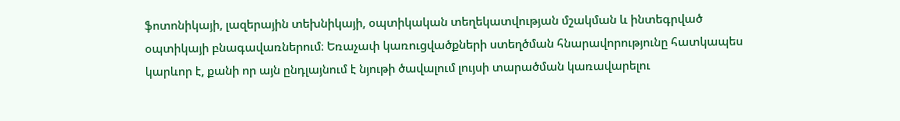ֆոտոնիկայի, լազերային տեխնիկայի, օպտիկական տեղեկատվության մշակման և ինտեգրված օպտիկայի բնագավառներում։ Եռաչափ կառուցվածքների ստեղծման հնարավորությունը հատկապես կարևոր է, քանի որ այն ընդլայնում է նյութի ծավալում լույսի տարածման կառավարելու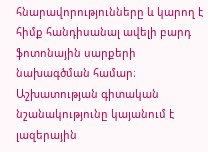հնարավորությունները և կարող է հիմք հանդիսանալ ավելի բարդ ֆոտոնային սարքերի նախագծման համար։ Աշխատության գիտական նշանակությունը կայանում է լազերային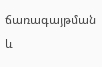ճառագայթման և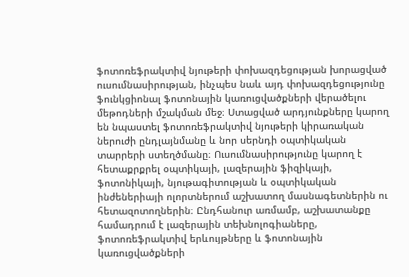ֆոտոռեֆրակտիվ նյութերի փոխազդեցության խորացված ուսումնասիրության, ինչպես նաև այդ փոխազդեցությունը ֆունկցիոնալ ֆոտոնային կառուցվածքների վերածելու մեթոդների մշակման մեջ։ Ստացված արդյունքները կարող են նպաստել ֆոտոռեֆրակտիվ նյութերի կիրառական ներուժի ընդլայնմանը և նոր սերնդի օպտիկական տարրերի ստեղծմանը։ Ուսումնասիրությունը կարող է հետաքրքրել օպտիկայի, լազերային ֆիզիկայի, ֆոտոնիկայի, նյութագիտության և օպտիկական ինժեներիայի ոլորտներում աշխատող մասնագետներին ու հետազոտողներին։ Ընդհանուր առմամբ, աշխատանքը համադրում է լազերային տեխնոլոգիաները, ֆոտոռեֆրակտիվ երևույթները և ֆոտոնային կառուցվածքների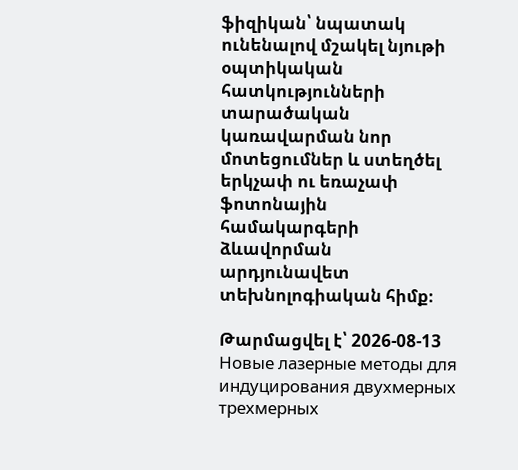ֆիզիկան՝ նպատակ ունենալով մշակել նյութի օպտիկական հատկությունների տարածական կառավարման նոր մոտեցումներ և ստեղծել երկչափ ու եռաչափ ֆոտոնային համակարգերի ձևավորման արդյունավետ տեխնոլոգիական հիմք։

Թարմացվել է՝ 2026-08-13
Новые лазерные методы для индуцирования двухмерных трехмерных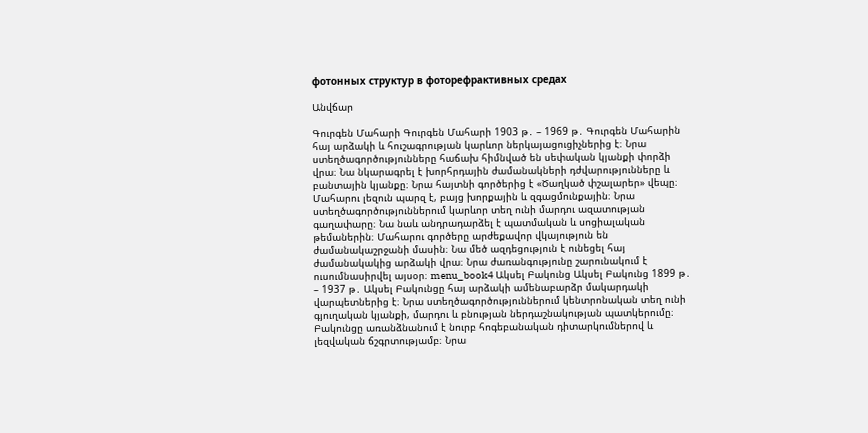фотонных структур в фоторефрактивных средах

Անվճար

Գուրգեն Մահարի Գուրգեն Մահարի 1903 թ․ – 1969 թ․ Գուրգեն Մահարին հայ արձակի և հուշագրության կարևոր ներկայացուցիչներից է։ Նրա ստեղծագործությունները հաճախ հիմնված են սեփական կյանքի փորձի վրա։ Նա նկարագրել է խորհրդային ժամանակների դժվարությունները և բանտային կյանքը։ Նրա հայտնի գործերից է «Ծաղկած փշալարեր» վեպը։ Մահարու լեզուն պարզ է, բայց խորքային և զգացմունքային։ Նրա ստեղծագործություններում կարևոր տեղ ունի մարդու ազատության գաղափարը։ Նա նաև անդրադարձել է պատմական և սոցիալական թեմաներին։ Մահարու գործերը արժեքավոր վկայություն են ժամանակաշրջանի մասին։ Նա մեծ ազդեցություն է ունեցել հայ ժամանակակից արձակի վրա։ Նրա ժառանգությունը շարունակում է ուսումնասիրվել այսօր։ menu_book4 Ակսել Բակունց Ակսել Բակունց 1899 թ․ – 1937 թ․ Ակսել Բակունցը հայ արձակի ամենաբարձր մակարդակի վարպետներից է։ Նրա ստեղծագործություններում կենտրոնական տեղ ունի գյուղական կյանքի, մարդու և բնության ներդաշնակության պատկերումը։ Բակունցը առանձնանում է նուրբ հոգեբանական դիտարկումներով և լեզվական ճշգրտությամբ։ Նրա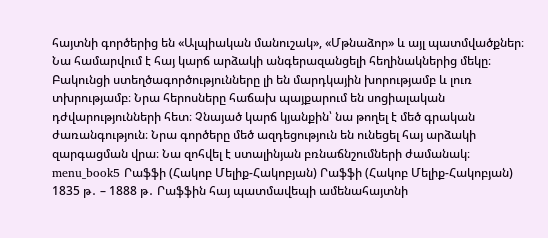հայտնի գործերից են «Ալպիական մանուշակ», «Մթնաձոր» և այլ պատմվածքներ։ Նա համարվում է հայ կարճ արձակի անգերազանցելի հեղինակներից մեկը։ Բակունցի ստեղծագործությունները լի են մարդկային խորությամբ և լուռ տխրությամբ։ Նրա հերոսները հաճախ պայքարում են սոցիալական դժվարությունների հետ։ Չնայած կարճ կյանքին՝ նա թողել է մեծ գրական ժառանգություն։ Նրա գործերը մեծ ազդեցություն են ունեցել հայ արձակի զարգացման վրա։ Նա զոհվել է ստալինյան բռնաճնշումների ժամանակ։ menu_book5 Րաֆֆի (Հակոբ Մելիք-Հակոբյան) Րաֆֆի (Հակոբ Մելիք-Հակոբյան) 1835 թ․ – 1888 թ․ Րաֆֆին հայ պատմավեպի ամենահայտնի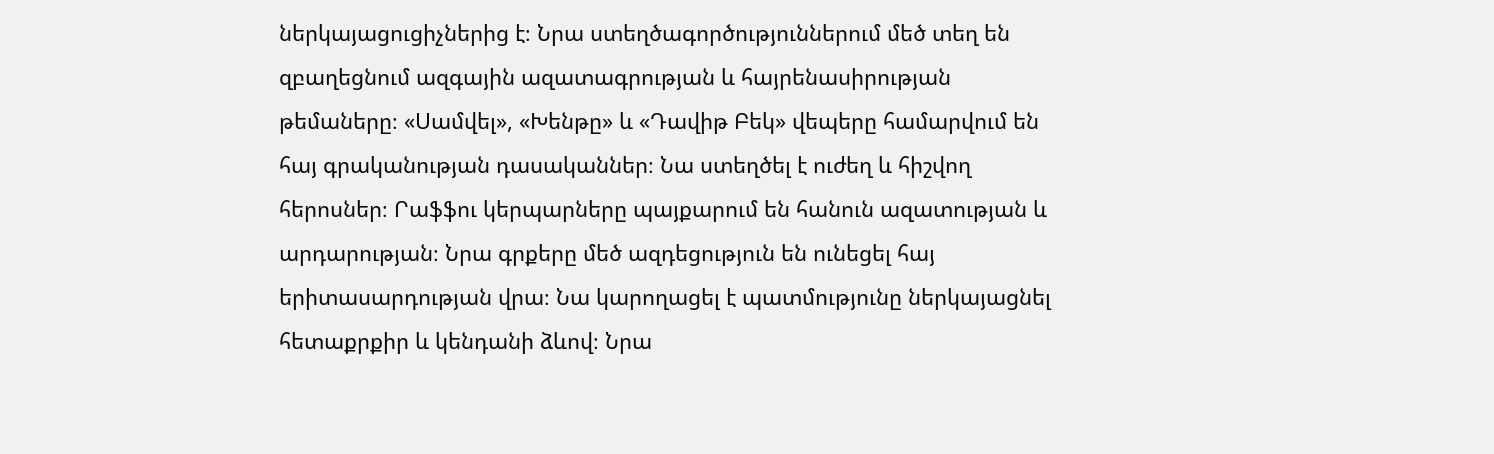ներկայացուցիչներից է։ Նրա ստեղծագործություններում մեծ տեղ են զբաղեցնում ազգային ազատագրության և հայրենասիրության թեմաները։ «Սամվել», «Խենթը» և «Դավիթ Բեկ» վեպերը համարվում են հայ գրականության դասականներ։ Նա ստեղծել է ուժեղ և հիշվող հերոսներ։ Րաֆֆու կերպարները պայքարում են հանուն ազատության և արդարության։ Նրա գրքերը մեծ ազդեցություն են ունեցել հայ երիտասարդության վրա։ Նա կարողացել է պատմությունը ներկայացնել հետաքրքիր և կենդանի ձևով։ Նրա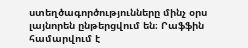ստեղծագործությունները մինչ օրս լայնորեն ընթերցվում են։ Րաֆֆին համարվում է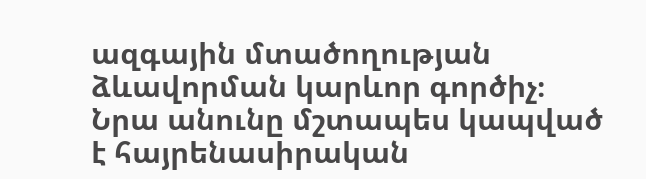ազգային մտածողության ձևավորման կարևոր գործիչ։ Նրա անունը մշտապես կապված է հայրենասիրական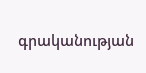գրականության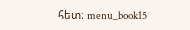հետ։ menu_book15